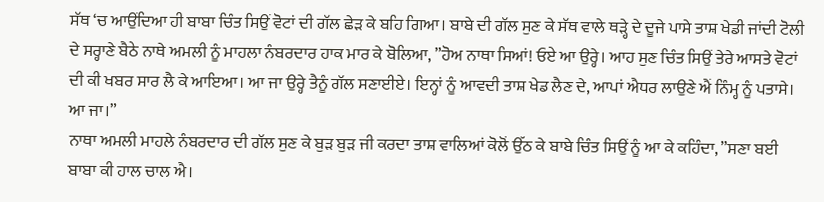ਸੱਥ ‘ਚ ਆਉਂਦਿਆ ਹੀ ਬਾਬਾ ਚਿੰਤ ਸਿਉਂ ਵੋਟਾਂ ਦੀ ਗੱਲ ਛੇੜ ਕੇ ਬਹਿ ਗਿਆ। ਬਾਬੇ ਦੀ ਗੱਲ ਸੁਣ ਕੇ ਸੱਥ ਵਾਲੇ ਥੜ੍ਹੇ ਦੇ ਦੂਜੇ ਪਾਸੇ ਤਾਸ਼ ਖੇਡੀ ਜਾਂਦੀ ਟੋਲੀ ਦੇ ਸਰ੍ਹਾਣੇ ਬੈਠੇ ਨਾਥੇ ਅਮਲੀ ਨੂੰ ਮਾਹਲਾ ਨੰਬਰਦਾਰ ਹਾਕ ਮਾਰ ਕੇ ਬੋਲਿਆ, ”ਹੋਅ ਨਾਥਾ ਸਿਆਂ! ਓਏ ਆ ਉਰ੍ਹੇ। ਆਹ ਸੁਣ ਚਿੰਤ ਸਿਉਂ ਤੇਰੇ ਆਸਤੇ ਵੋਟਾਂ ਦੀ ਕੀ ਖਬਰ ਸਾਰ ਲੈ ਕੇ ਆਇਆ। ਆ ਜਾ ਉਰ੍ਹੇ ਤੈਨੂੰ ਗੱਲ ਸਣਾਈਏ। ਇਨ੍ਹਾਂ ਨੂੰ ਆਵਦੀ ਤਾਸ਼ ਖੇਡ ਲੈਣ ਦੇ, ਆਪਾਂ ਐਧਰ ਲਾਉਣੇ ਐਂ ਨਿੰਮ੍ਹ ਨੂੰ ਪਤਾਸੇ। ਆ ਜਾ।”
ਨਾਥਾ ਅਮਲੀ ਮਾਹਲੇ ਨੰਬਰਦਾਰ ਦੀ ਗੱਲ ਸੁਣ ਕੇ ਬੁੜ ਬੁੜ ਜੀ ਕਰਦਾ ਤਾਸ਼ ਵਾਲਿਆਂ ਕੋਲੋਂ ਉੱਠ ਕੇ ਬਾਬੇ ਚਿੰਤ ਸਿਉਂ ਨੂੰ ਆ ਕੇ ਕਹਿੰਦਾ, ”ਸਣਾ ਬਈ ਬਾਬਾ ਕੀ ਹਾਲ ਚਾਲ ਐ।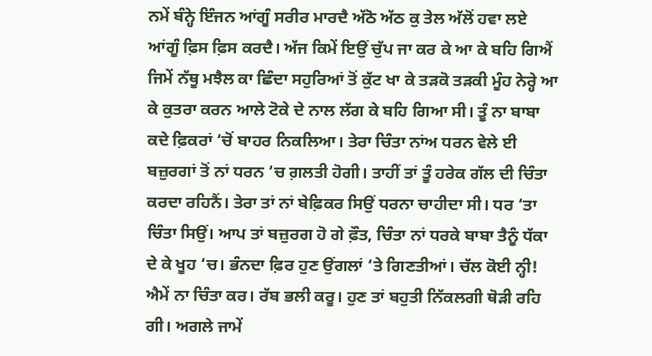ਨਮੇਂ ਬੰਨ੍ਹੇ ਇੰਜਨ ਆਂਗੂੰ ਸਰੀਰ ਮਾਰਦੈ ਅੱਠੋ ਅੱਠ ਕੁ ਤੇਲ ਅੱਲੋਂ ਹਵਾ ਲਏ ਆਂਗੂੰ ਫ਼ਿਸ ਫ਼ਿਸ ਕਰਦੈ। ਅੱਜ ਕਿਮੇਂ ਇਉਂ ਚੁੱਪ ਜਾ ਕਰ ਕੇ ਆ ਕੇ ਬਹਿ ਗਿਐਂ ਜਿਮੇਂ ਨੱਥੂ ਮਝੈਲ ਕਾ ਛਿੰਦਾ ਸਹੁਰਿਆਂ ਤੋਂ ਕੁੱਟ ਖਾ ਕੇ ਤੜਕੋ ਤੜਕੀ ਮੂੰਹ ਨੇਰ੍ਹੇ ਆ ਕੇ ਕੁਤਰਾ ਕਰਨ ਆਲੇ ਟੋਕੇ ਦੇ ਨਾਲ ਲੱਗ ਕੇ ਬਹਿ ਗਿਆ ਸੀ। ਤੂੰ ਨਾ ਬਾਬਾ ਕਦੇ ਫ਼ਿਕਰਾਂ ‘ਚੋਂ ਬਾਹਰ ਨਿਕਲਿਆ। ਤੇਰਾ ਚਿੰਤਾ ਨਾਂਅ ਧਰਨ ਵੇਲੇ ਈ ਬਜ਼ੁਰਗਾਂ ਤੋਂ ਨਾਂ ਧਰਨ ‘ਚ ਗ਼ਲਤੀ ਹੋਗੀ। ਤਾਹੀਂ ਤਾਂ ਤੂੰ ਹਰੇਕ ਗੱਲ ਦੀ ਚਿੰਤਾ ਕਰਦਾ ਰਹਿਨੈਂ। ਤੇਰਾ ਤਾਂ ਨਾਂ ਬੇਫ਼ਿਕਰ ਸਿਉਂ ਧਰਨਾ ਚਾਹੀਦਾ ਸੀ। ਧਰ ‘ਤਾ ਚਿੰਤਾ ਸਿਉਂ। ਆਪ ਤਾਂ ਬਜ਼ੁਰਗ ਹੋ ਗੇ ਫ਼ੌਤ, ਚਿੰਤਾ ਨਾਂ ਧਰਕੇ ਬਾਬਾ ਤੈਨੂੰ ਧੱਕਾ ਦੇ ਕੇ ਖੂਹ ‘ਚ। ਭੰਨਦਾ ਫ਼ਿਰ ਹੁਣ ਉਂਗਲਾਂ ‘ਤੇ ਗਿਣਤੀਆਂ। ਚੱਲ ਕੋਈ ਨ੍ਹੀ! ਐਮੇਂ ਨਾ ਚਿੰਤਾ ਕਰ। ਰੱਬ ਭਲੀ ਕਰੂ। ਹੁਣ ਤਾਂ ਬਹੁਤੀ ਨਿੱਕਲਗੀ ਥੋੜੀ ਰਹਿ ਗੀ। ਅਗਲੇ ਜਾਮੇਂ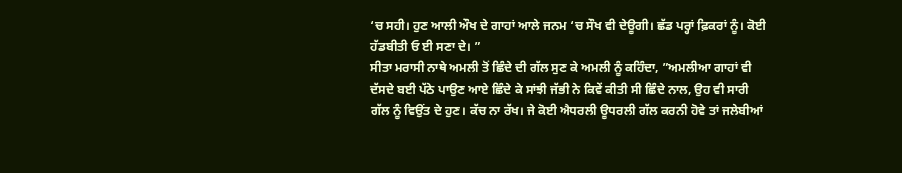‘ਚ ਸਹੀ। ਹੁਣ ਆਲੀ ਔਖ ਦੇ ਗਾਹਾਂ ਆਲੇ ਜਨਮ ‘ਚ ਸੌਖ ਵੀ ਦੇਊਗੀ। ਛੱਡ ਪਰ੍ਹਾਂ ਫ਼ਿਕਰਾਂ ਨੂੰ। ਕੋਈ ਹੱਡਬੀਤੀ ਓ ਈ ਸਣਾ ਦੇ। ”
ਸੀਤਾ ਮਰਾਸੀ ਨਾਥੇ ਅਮਲੀ ਤੋਂ ਛਿੰਦੇ ਦੀ ਗੱਲ ਸੁਣ ਕੇ ਅਮਲੀ ਨੂੰ ਕਹਿੰਦਾ, ”ਅਮਲੀਆ ਗਾਹਾਂ ਵੀ ਦੱਸਦੇ ਬਈ ਪੱਠੇ ਪਾਉਣ ਆਏ ਛਿੰਦੇ ਕੇ ਸਾਂਝੀ ਜੱਭੀ ਨੇ ਕਿਵੇਂ ਕੀਤੀ ਸੀ ਛਿੰਦੇ ਨਾਲ, ਉਹ ਵੀ ਸਾਰੀ ਗੱਲ ਨੂੰ ਵਿਉਂਤ ਦੇ ਹੁਣ। ਕੱਚ ਨਾ ਰੱਖ। ਜੇ ਕੋਈ ਐਧਰਲੀ ਊਧਰਲੀ ਗੱਲ ਕਰਨੀ ਹੋਵੇ ਤਾਂ ਜਲੇਬੀਆਂ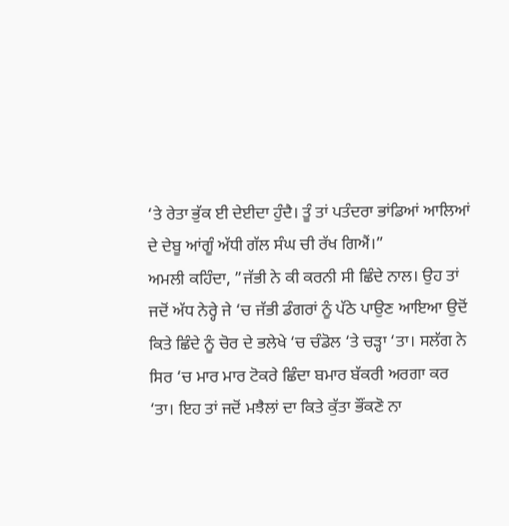‘ਤੇ ਰੇਤਾ ਭੁੱਕ ਈ ਦੇਈਦਾ ਹੁੰਦੈ। ਤੂੰ ਤਾਂ ਪਤੰਦਰਾ ਭਾਂਡਿਆਂ ਆਲਿਆਂ ਦੇ ਦੇਬੂ ਆਂਗੂੰ ਅੱਧੀ ਗੱਲ ਸੰਘ ਚੀ ਰੱਖ ਗਿਐਂ।”
ਅਮਲੀ ਕਹਿੰਦਾ, ”ਜੱਭੀ ਨੇ ਕੀ ਕਰਨੀ ਸੀ ਛਿੰਦੇ ਨਾਲ। ਉਹ ਤਾਂ ਜਦੋਂ ਅੱਧ ਨੇਰ੍ਹੇ ਜੇ ‘ਚ ਜੱਭੀ ਡੰਗਰਾਂ ਨੂੰ ਪੱਠੇ ਪਾਉਣ ਆਇਆ ਉਦੋਂ ਕਿਤੇ ਛਿੰਦੇ ਨੂੰ ਚੋਰ ਦੇ ਭਲੇਖੇ ‘ਚ ਚੰਡੋਲ ‘ਤੇ ਚੜ੍ਹਾ ‘ਤਾ। ਸਲੱਗ ਨੇ ਸਿਰ ‘ਚ ਮਾਰ ਮਾਰ ਟੋਕਰੇ ਛਿੰਦਾ ਬਮਾਰ ਬੱਕਰੀ ਅਰਗਾ ਕਰ ‘ਤਾ। ਇਹ ਤਾਂ ਜਦੋਂ ਮਝੈਲਾਂ ਦਾ ਕਿਤੇ ਕੁੱਤਾ ਭੌਂਕਣੋ ਨਾ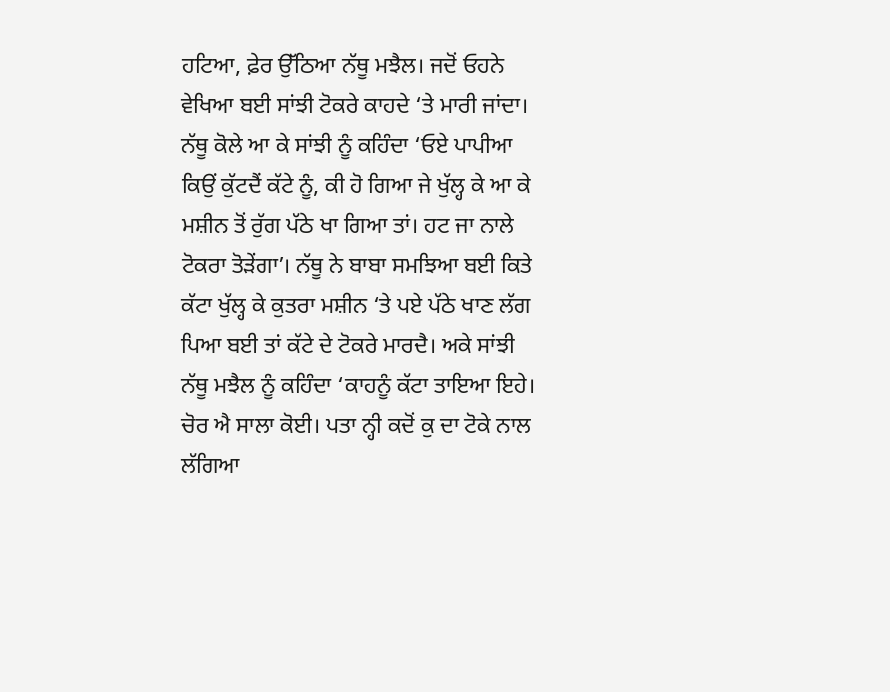ਹਟਿਆ, ਫ਼ੇਰ ਉੱਠਿਆ ਨੱਥੂ ਮਝੈਲ। ਜਦੋਂ ਓਹਨੇ ਵੇਖਿਆ ਬਈ ਸਾਂਝੀ ਟੋਕਰੇ ਕਾਹਦੇ ‘ਤੇ ਮਾਰੀ ਜਾਂਦਾ। ਨੱਥੂ ਕੋਲੇ ਆ ਕੇ ਸਾਂਝੀ ਨੂੰ ਕਹਿੰਦਾ ‘ਓਏ ਪਾਪੀਆ ਕਿਉਂ ਕੁੱਟਦੈਂ ਕੱਟੇ ਨੂੰ, ਕੀ ਹੋ ਗਿਆ ਜੇ ਖੁੱਲ੍ਹ ਕੇ ਆ ਕੇ ਮਸ਼ੀਨ ਤੋਂ ਰੁੱਗ ਪੱਠੇ ਖਾ ਗਿਆ ਤਾਂ। ਹਟ ਜਾ ਨਾਲੇ ਟੋਕਰਾ ਤੋੜੇਂਗਾ’। ਨੱਥੂ ਨੇ ਬਾਬਾ ਸਮਝਿਆ ਬਈ ਕਿਤੇ ਕੱਟਾ ਖੁੱਲ੍ਹ ਕੇ ਕੁਤਰਾ ਮਸ਼ੀਨ ‘ਤੇ ਪਏ ਪੱਠੇ ਖਾਣ ਲੱਗ ਪਿਆ ਬਈ ਤਾਂ ਕੱਟੇ ਦੇ ਟੋਕਰੇ ਮਾਰਦੈ। ਅਕੇ ਸਾਂਝੀ ਨੱਥੂ ਮਝੈਲ ਨੂੰ ਕਹਿੰਦਾ ‘ਕਾਹਨੂੰ ਕੱਟਾ ਤਾਇਆ ਇਹੇ। ਚੋਰ ਐ ਸਾਲਾ ਕੋਈ। ਪਤਾ ਨ੍ਹੀ ਕਦੋਂ ਕੁ ਦਾ ਟੋਕੇ ਨਾਲ ਲੱਗਿਆ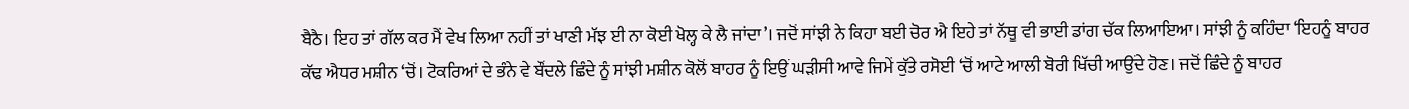ਬੈਠੈ। ਇਹ ਤਾਂ ਗੱਲ ਕਰ ਮੈਂ ਵੇਖ ਲਿਆ ਨਹੀਂ ਤਾਂ ਖਾਣੀ ਮੱਝ ਈ ਨਾ ਕੋਈ ਖੋਲ੍ਹ ਕੇ ਲੈ ਜਾਂਦਾ’। ਜਦੋਂ ਸਾਂਝੀ ਨੇ ਕਿਹਾ ਬਈ ਚੋਰ ਐ ਇਹੇ ਤਾਂ ਨੱਥੂ ਵੀ ਭਾਈ ਡਾਂਗ ਚੱਕ ਲਿਆਇਆ। ਸਾਂਝੀ ਨੂੰ ਕਹਿੰਦਾ ‘ਇਹਨੂੰ ਬਾਹਰ ਕੱਢ ਐਧਰ ਮਸ਼ੀਨ ‘ਚੋਂ। ਟੋਕਰਿਆਂ ਦੇ ਭੰਨੇ ਵੇ ਬੌਂਦਲੇ ਛਿੰਦੇ ਨੂੰ ਸਾਂਝੀ ਮਸ਼ੀਨ ਕੋਲੋਂ ਬਾਹਰ ਨੂੰ ਇਉਂ ਘੜੀਸੀ ਆਵੇ ਜਿਮੇਂ ਕੁੱਤੇ ਰਸੋਈ ‘ਚੋਂ ਆਟੇ ਆਲੀ ਬੋਰੀ ਖਿੱਚੀ ਆਉਂਦੇ ਹੋਣ। ਜਦੋਂ ਛਿੰਦੇ ਨੂੰ ਬਾਹਰ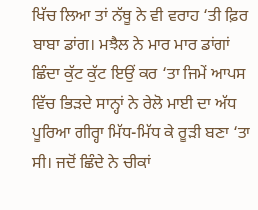ਖਿੱਚ ਲਿਆ ਤਾਂ ਨੱਥੂ ਨੇ ਵੀ ਵਰਾਹ ‘ਤੀ ਫ਼ਿਰ ਬਾਬਾ ਡਾਂਗ। ਮਝੈਲ ਨੇ ਮਾਰ ਮਾਰ ਡਾਂਗਾਂ ਛਿੰਦਾ ਕੁੱਟ ਕੁੱਟ ਇਉਂ ਕਰ ‘ਤਾ ਜਿਮੇਂ ਆਪਸ ਵਿੱਚ ਭਿੜਦੇ ਸਾਨ੍ਹਾਂ ਨੇ ਰੇਲੋ ਮਾਈ ਦਾ ਅੱਧ ਪੂਰਿਆ ਗੀਰ੍ਹਾ ਮਿੱਧ-ਮਿੱਧ ਕੇ ਰੂੜੀ ਬਣਾ ‘ਤਾ ਸੀ। ਜਦੋਂ ਛਿੰਦੇ ਨੇ ਚੀਕਾਂ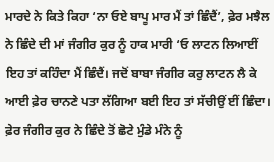ਮਾਰਦੇ ਨੇ ਕਿਤੇ ਕਿਹਾ ‘ਨਾ ਓਏ ਬਾਪੂ ਮਾਰ ਮੈਂ ਤਾਂ ਛਿੰਦੈਂ’, ਫ਼ੇਰ ਮਝੈਲ ਨੇ ਛਿੰਦੇ ਦੀ ਮਾਂ ਜੰਗੀਰ ਕੁਰ ਨੂੰ ਹਾਕ ਮਾਰੀ ‘ਓ ਲਾਟਨ ਲਿਆਈਂ ਇਹ ਤਾਂ ਕਹਿੰਦਾ ਮੈਂ ਛਿੰਦੈਂ। ਜਦੋਂ ਬਾਬਾ ਜੰਗੀਰ ਕਰੁ ਲਾਟਨ ਲੈ ਕੇ ਆਈ ਫ਼ੇਰ ਚਾਨਣੇ ਪਤਾ ਲੱਗਿਆ ਬਈ ਇਹ ਤਾਂ ਸੱਚੀਉਂ ਈਂ ਛਿੰਦਾ। ਫ਼ੇਰ ਜੰਗੀਰ ਕੁਰ ਨੇ ਛਿੰਦੇ ਤੋਂ ਛੋਟੇ ਮੁੰਡੇ ਮੰਨੇ ਨੂੰ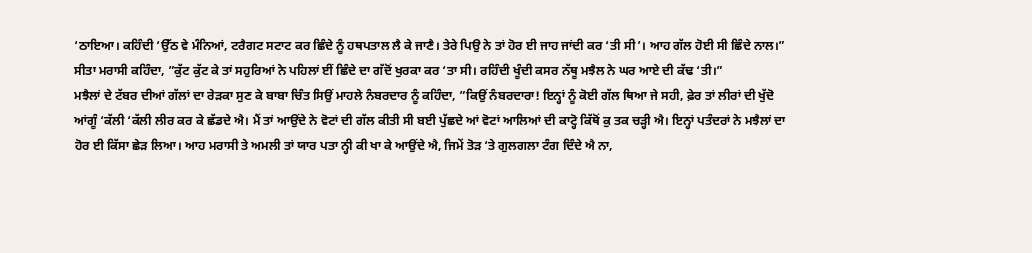‘ਠਾਇਆ। ਕਹਿੰਦੀ ‘ਉੱਠ ਵੇ ਮੰਨਿਆਂ, ਟਰੈਗਟ ਸਟਾਟ ਕਰ ਛਿੰਦੇ ਨੂੰ ਹਥਪਤਾਲ ਲੈ ਕੇ ਜਾਣੈ। ਤੇਰੇ ਪਿਉ ਨੇ ਤਾਂ ਹੋਰ ਈ ਜਾਹ ਜਾਂਦੀ ਕਰ ‘ਤੀ ਸੀ’। ਆਹ ਗੱਲ ਹੋਈ ਸੀ ਛਿੰਦੇ ਨਾਲ।”
ਸੀਤਾ ਮਰਾਸੀ ਕਹਿੰਦਾ, ”ਕੁੱਟ ਕੁੱਟ ਕੇ ਤਾਂ ਸਹੁਰਿਆਂ ਨੇ ਪਹਿਲਾਂ ਈਂ ਛਿੰਦੇ ਦਾ ਗੱਦੋਂ ਖੁਰਕਾ ਕਰ ‘ਤਾ ਸੀ। ਰਹਿੰਦੀ ਖੂੰਦੀ ਕਸਰ ਨੱਥੂ ਮਝੈਲ ਨੇ ਘਰ ਆਏ ਦੀ ਕੱਢ ‘ਤੀ।”
ਮਝੈਲਾਂ ਦੇ ਟੱਬਰ ਦੀਆਂ ਗੱਲਾਂ ਦਾ ਰੇੜਕਾ ਸੁਣ ਕੇ ਬਾਬਾ ਚਿੰਤ ਸਿਉਂ ਮਾਹਲੇ ਨੰਬਰਦਾਰ ਨੂੰ ਕਹਿੰਦਾ, ”ਕਿਉਂ ਨੰਬਰਦਾਰਾ! ਇਨ੍ਹਾਂ ਨੂੰ ਕੋਈ ਗੱਲ ਥਿਆ ਜੇ ਸਹੀ, ਫ਼ੇਰ ਤਾਂ ਲੀਰਾਂ ਦੀ ਖੁੱਦੋ ਆਂਗੂੰ ‘ਕੱਲੀ ‘ਕੱਲੀ ਲੀਰ ਕਰ ਕੇ ਛੱਡਦੇ ਐ। ਮੈਂ ਤਾਂ ਆਉਂਦੇ ਨੇ ਵੋਟਾਂ ਦੀ ਗੱਲ ਕੀਤੀ ਸੀ ਬਈ ਪੁੱਛਦੇ ਆਂ ਵੋਟਾਂ ਆਲਿਆਂ ਦੀ ਕਾਟ੍ਹੋ ਕਿੱਥੋਂ ਕੁ ਤਕ ਚੜ੍ਹੀ ਐ। ਇਨ੍ਹਾਂ ਪਤੰਦਰਾਂ ਨੇ ਮਝੈਲਾਂ ਦਾ ਹੋਰ ਈ ਕਿੱਸਾ ਛੇੜ ਲਿਆ। ਆਹ ਮਰਾਸੀ ਤੇ ਅਮਲੀ ਤਾਂ ਯਾਰ ਪਤਾ ਨ੍ਹੀ ਕੀ ਖਾ ਕੇ ਆਉਂਦੇ ਐ, ਜਿਮੇਂ ਤੋੜ ‘ਤੇ ਗੁਲਗਲਾ ਟੰਗ ਦਿੰਦੇ ਐ ਨਾ,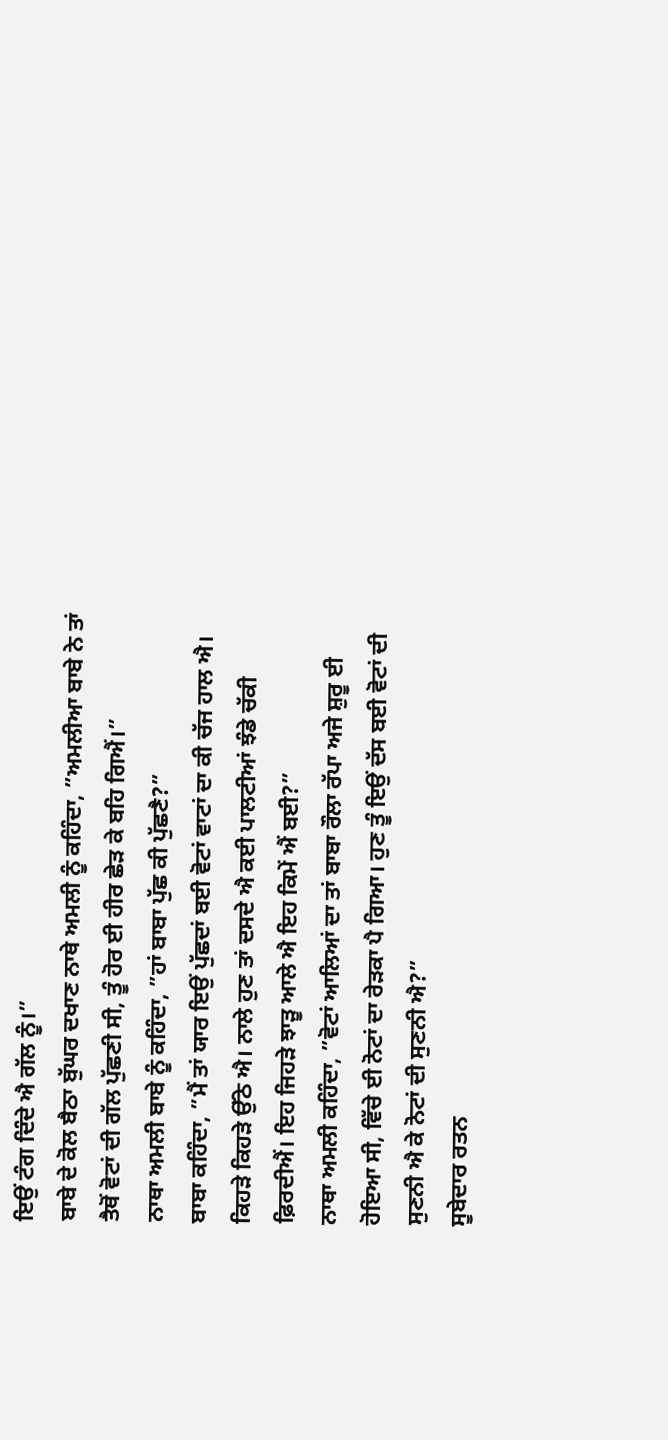ਇਉਂ ਟੰਗ ਦਿੰਦੇ ਐ ਗੱਲ ਨੂੰ।”
ਬਾਬੇ ਦੇ ਕੋਲ ਬੈਠਾ ਬੁੱਘਰ ਦਖਾਣ ਨਾਥੇ ਅਮਲੀ ਨੂੰ ਕਹਿੰਦਾ, ”ਅਮਲੀਆ ਬਾਬੇ ਨੇ ਤਾਂ ਤੈਥੋਂ ਵੋਟਾਂ ਦੀ ਗੱਲ ਪੁੱਛਣੀ ਸੀ, ਤੂੰ ਹੋਰ ਈ ਹੀਰ ਛੇੜ ਕੇ ਬਹਿ ਗਿਐਂ।”
ਨਾਥਾ ਅਮਲੀ ਬਾਬੇ ਨੂੰ ਕਹਿੰਦਾ, ”ਹਾਂ ਬਾਬਾ ਪੁੱਛ ਕੀ ਪੁੱਛਣੈ?”
ਬਾਬਾ ਕਹਿੰਦਾ, ”ਮੈਂ ਤਾਂ ਯਾਰ ਇਉਂ ਪੁੱਛਦਾਂ ਬਈ ਵੋਟਾਂ ਵਾਟਾਂ ਦਾ ਕੀ ਚੱਜ ਹਾਲ ਐ। ਕਿਹੜੇ ਕਿਹੜੇ ਉੱਠੇ ਐ। ਨਾਲੇ ਹੁਣ ਤਾਂ ਦਸਦੇ ਐ ਕਈ ਪਾਲਟੀਆਂ ਝੰਡੇ ਚੱਕੀ ਫ਼ਿਰਦੀਐਂ। ਇਹ ਜਿਹੜੇ ਝਾੜੂ ਆਲੇ ਐ ਇਹ ਕਿਮੇਂ ਐਂ ਬਈ?”
ਨਾਥਾ ਅਮਲੀ ਕਹਿੰਦਾ, ”ਵੋਟਾਂ ਆਲਿਆਂ ਦਾ ਤਾਂ ਬਾਬਾ ਰੌਲਾ ਰੱਪਾ ਅਜੇ ਸ਼ੁਰੂ ਈ ਹੋਇਆ ਸੀ, ਵਿੱਚੇ ਈ ਨੋਟਾਂ ਦਾ ਰੇੜਕਾ ਪੈ ਗਿਆ। ਹੁਣ ਤੂੰ ਇਉਂ ਦੱਸ ਬਈ ਵੋਟਾਂ ਦੀ ਸੁਣਨੀ ਐ ਕੇ ਨੋਟਾਂ ਦੀ ਸੁਣਨੀ ਐ?”
ਸੂਬੇਦਾਰ ਰਤਨ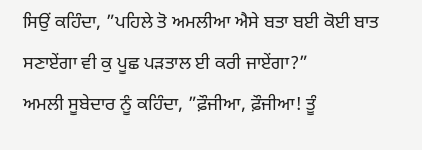ਸਿਉਂ ਕਹਿੰਦਾ, ”ਪਹਿਲੇ ਤੋ ਅਮਲੀਆ ਐਸੇ ਬਤਾ ਬਈ ਕੋਈ ਬਾਤ ਸਣਾਏਂਗਾ ਵੀ ਕੁ ਪੂਛ ਪੜਤਾਲ ਈ ਕਰੀ ਜਾਏਂਗਾ?”
ਅਮਲੀ ਸੂਬੇਦਾਰ ਨੂੰ ਕਹਿੰਦਾ, ”ਫ਼ੌਜੀਆ, ਫ਼ੌਜੀਆ! ਤੂੰ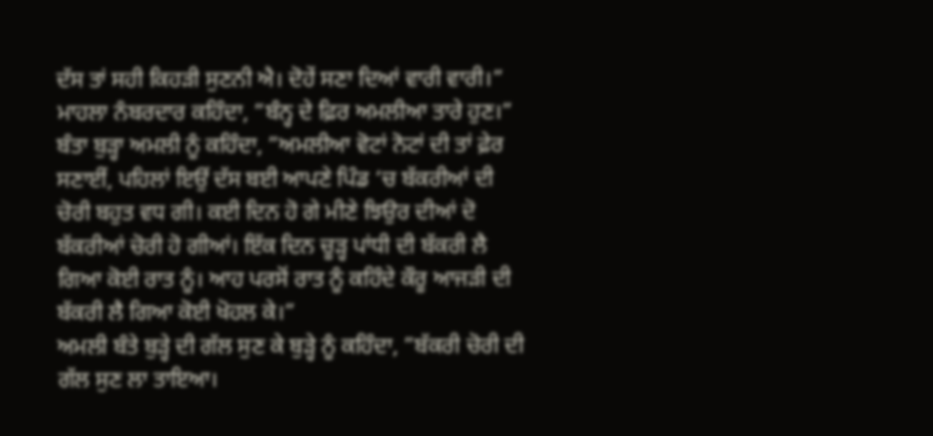ਦੱਸ ਤਾਂ ਸਹੀ ਕਿਹੜੀ ਸੁਣਨੀ ਐ। ਦੋਹੇਂ ਸਣਾ ਦਿਆਂ ਵਾਰੀ ਵਾਰੀ।”
ਮਾਹਲਾ ਨੰਬਰਦਾਰ ਕਹਿੰਦਾ, ”ਬੰਨ੍ਹ ਦੇ ਫ਼ਿਰ ਅਮਲੀਆ ਤਾਰੇ ਹੁਣ।”
ਬੰਤਾ ਬੁੜ੍ਹਾ ਅਮਲੀ ਨੂੰ ਕਹਿੰਦਾ, ”ਅਮਲੀਆ ਵੋਟਾਂ ਨੋਟਾਂ ਦੀ ਤਾਂ ਫ਼ੇਰ ਸਣਾਈਂ, ਪਹਿਲਾਂ ਇਉਂ ਦੱਸ ਬਈ ਆਪਣੇ ਪਿੰਡ ‘ਚ ਬੱਕਰੀਆਂ ਦੀ ਚੋਰੀ ਬਹੁਤ ਵਧ ਗੀ। ਕਈ ਦਿਨ ਹੋ ਗੇ ਮੀਣੇ ਝਿਉਰ ਦੀਆਂ ਦੋ ਬੱਕਰੀਆਂ ਚੋਰੀ ਹੋ ਗੀਆਂ। ਇੱਕ ਦਿਨ ਚੂੜ੍ਹ ਪਾਂਧੀ ਦੀ ਬੱਕਰੀ ਲੈ ਗਿਆ ਕੋਈ ਰਾਤ ਨੂੰ। ਆਹ ਪਰਸੋਂ ਰਾਤ ਨੂੰ ਕਹਿੰਦੇ ਕੌਰੂ ਆਜੜੀ ਦੀ ਬੱਕਰੀ ਲੈ ਗਿਆ ਕੋਈ ਖੋਹਲ ਕੇ।”
ਅਮਲੀ ਬੰਤੇ ਬੁੜ੍ਹੇ ਦੀ ਗੱਲ ਸੁਣ ਕੇ ਬੁੜ੍ਹੇ ਨੂੰ ਕਹਿੰਦਾ, ”ਬੱਕਰੀ ਚੋਰੀ ਦੀ ਗੱਲ ਸੁਣ ਲਾ ਤਾਇਆ।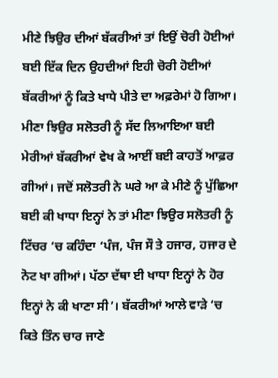ਮੀਣੇ ਝਿਉਰ ਦੀਆਂ ਬੱਕਰੀਆਂ ਤਾਂ ਇਉਂ ਚੋਰੀ ਹੋਈਆਂ ਬਈ ਇੱਕ ਦਿਨ ਉਹਦੀਆਂ ਇਹੀ ਚੋਰੀ ਹੋਈਆਂ ਬੱਕਰੀਆਂ ਨੂੰ ਕਿਤੇ ਖਾਧੇ ਪੀਤੇ ਦਾ ਅਫ਼ਰੇਮਾਂ ਹੋ ਗਿਆ। ਮੀਣਾ ਝਿਉਰ ਸਲੋਤਰੀ ਨੂੰ ਸੱਦ ਲਿਆਇਆ ਬਈ ਮੇਰੀਆਂ ਬੱਕਰੀਆਂ ਵੇਖ ਕੇ ਆਈਂ ਬਈ ਕਾਹਤੋਂ ਆਫ਼ਰ ਗੀਆਂ। ਜਦੋਂ ਸਲੋਤਰੀ ਨੇ ਘਰੇ ਆ ਕੇ ਮੀਣੇ ਨੂੰ ਪੁੱਛਿਆ ਬਈ ਕੀ ਖਾਧਾ ਇਨ੍ਹਾਂ ਨੇ ਤਾਂ ਮੀਣਾ ਝਿਉਰ ਸਲੋਤਰੀ ਨੂੰ ਟਿੱਚਰ ‘ਚ ਕਹਿੰਦਾ ‘ਪੰਜ, ਪੰਜ ਸੌ ਤੇ ਹਜਾਰ, ਹਜਾਰ ਦੇ ਨੋਟ ਖਾ ਗੀਆਂ। ਪੱਠਾ ਦੱਥਾ ਈ ਖਾਧਾ ਇਨ੍ਹਾਂ ਨੇ ਹੋਰ ਇਨ੍ਹਾਂ ਨੇ ਕੀ ਖਾਣਾ ਸੀ’। ਬੱਕਰੀਆਂ ਆਲੇ ਵਾੜੇ ‘ਚ ਕਿਤੇ ਤਿੰਨ ਚਾਰ ਜਾਣੇ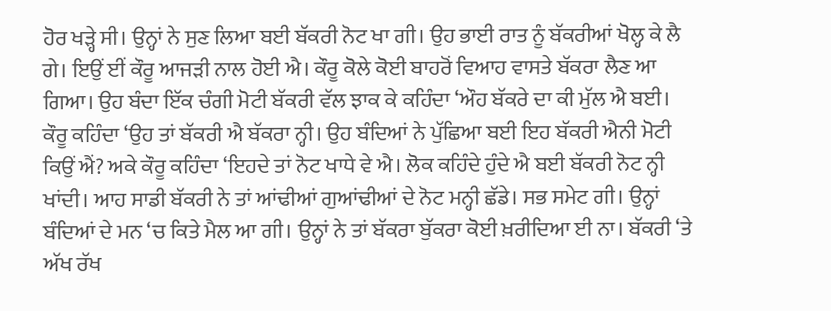ਹੋਰ ਖੜ੍ਹੇ ਸੀ। ਉਨ੍ਹਾਂ ਨੇ ਸੁਣ ਲਿਆ ਬਈ ਬੱਕਰੀ ਨੋਟ ਖਾ ਗੀ। ਉਹ ਭਾਈ ਰਾਤ ਨੂੰ ਬੱਕਰੀਆਂ ਖੋਲ੍ਹ ਕੇ ਲੈ ਗੇ। ਇਉਂ ਈਂ ਕੌਰੂ ਆਜੜੀ ਨਾਲ ਹੋਈ ਐ। ਕੌਰੂ ਕੋਲੇ ਕੋਈ ਬਾਹਰੋਂ ਵਿਆਹ ਵਾਸਤੇ ਬੱਕਰਾ ਲੈਣ ਆ ਗਿਆ। ਉਹ ਬੰਦਾ ਇੱਕ ਚੰਗੀ ਮੋਟੀ ਬੱਕਰੀ ਵੱਲ ਝਾਕ ਕੇ ਕਹਿੰਦਾ ‘ਔਹ ਬੱਕਰੇ ਦਾ ਕੀ ਮੁੱਲ ਐ ਬਈ। ਕੌਰੂ ਕਹਿੰਦਾ ‘ਉਹ ਤਾਂ ਬੱਕਰੀ ਐ ਬੱਕਰਾ ਨ੍ਹੀ। ਉਹ ਬੰਦਿਆਂ ਨੇ ਪੁੱਛਿਆ ਬਈ ਇਹ ਬੱਕਰੀ ਐਨੀ ਮੋਟੀ ਕਿਉਂ ਐਂ? ਅਕੇ ਕੌਰੂ ਕਹਿੰਦਾ ‘ਇਹਦੇ ਤਾਂ ਨੋਟ ਖਾਧੇ ਵੇ ਐ। ਲੋਕ ਕਹਿੰਦੇ ਹੁੰਦੇ ਐ ਬਈ ਬੱਕਰੀ ਨੋਟ ਨ੍ਹੀ ਖਾਂਦੀ। ਆਹ ਸਾਡੀ ਬੱਕਰੀ ਨੇ ਤਾਂ ਆਂਢੀਆਂ ਗੁਆਂਢੀਆਂ ਦੇ ਨੋਟ ਮਨ੍ਹੀ ਛੱਡੇ। ਸਭ ਸਮੇਟ ਗੀ। ਉਨ੍ਹਾਂ ਬੰਦਿਆਂ ਦੇ ਮਨ ‘ਚ ਕਿਤੇ ਮੈਲ ਆ ਗੀ। ਉਨ੍ਹਾਂ ਨੇ ਤਾਂ ਬੱਕਰਾ ਬੁੱਕਰਾ ਕੋਈ ਖ਼ਰੀਦਿਆ ਈ ਨਾ। ਬੱਕਰੀ ‘ਤੇ ਅੱਖ ਰੱਖ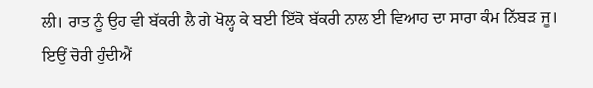ਲੀ। ਰਾਤ ਨੂੰ ਉਹ ਵੀ ਬੱਕਰੀ ਲੈ ਗੇ ਖੋਲ੍ਹ ਕੇ ਬਈ ਇੱਕੋ ਬੱਕਰੀ ਨਾਲ ਈ ਵਿਆਹ ਦਾ ਸਾਰਾ ਕੰਮ ਨਿੱਬੜ ਜੂ। ਇਉਂ ਚੋਰੀ ਹੁੰਦੀਐਂ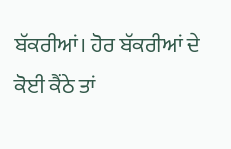ਬੱਕਰੀਆਂ। ਹੋਰ ਬੱਕਰੀਆਂ ਦੇ ਕੋਈ ਕੈਂਠੇ ਤਾਂ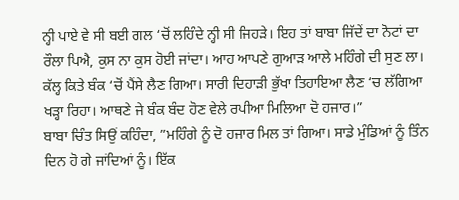ਨ੍ਹੀ ਪਾਏ ਵੇ ਸੀ ਬਈ ਗਲ ‘ਚੋਂ ਲਹਿੰਦੇ ਨ੍ਹੀ ਸੀ ਜਿਹੜੇ। ਇਹ ਤਾਂ ਬਾਬਾ ਜਿੱਦੇਂ ਦਾ ਨੋਟਾਂ ਦਾ ਰੌਲਾ ਪਿਐ, ਕੁਸ ਨਾ ਕੁਸ ਹੋਈ ਜਾਂਦਾ। ਆਹ ਆਪਣੇ ਗੁਆੜ ਆਲੇ ਮਹਿੰਗੇ ਦੀ ਸੁਣ ਲਾ। ਕੱਲ੍ਹ ਕਿਤੇ ਬੰਕ ‘ਚੋਂ ਪੈਂਸੇ ਲੈਣ ਗਿਆ। ਸਾਰੀ ਦਿਹਾੜੀ ਭੁੱਖਾ ਤਿਹਾਇਆ ਲੈਣ ‘ਚ ਲੱਗਿਆ ਖੜ੍ਹਾ ਰਿਹਾ। ਆਥਣੇ ਜੇ ਬੰਕ ਬੰਦ ਹੋਣ ਵੇਲੇ ਰਪੀਆ ਮਿਲਿਆ ਦੋ ਹਜਾਰ।”
ਬਾਬਾ ਚਿੰਤ ਸਿਉਂ ਕਹਿੰਦਾ, ”ਮਹਿੰਗੇ ਨੂੰ ਦੋ ਹਜਾਰ ਮਿਲ ਤਾਂ ਗਿਆ। ਸਾਡੇ ਮੁੰਡਿਆਂ ਨੂੰ ਤਿੰਨ ਦਿਨ ਹੋ ਗੇ ਜਾਂਦਿਆਂ ਨੂੰ। ਇੱਕ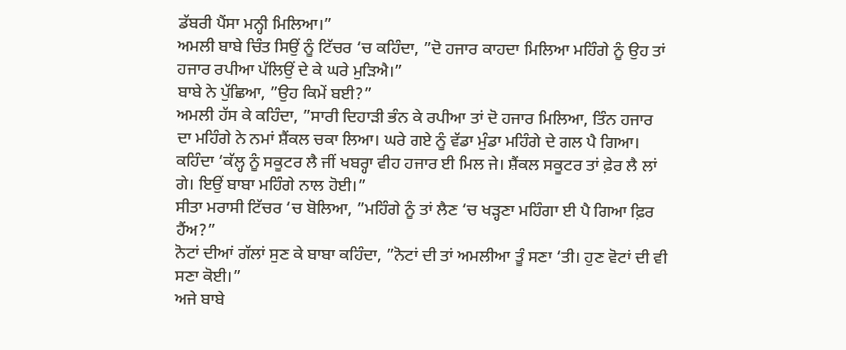ਡੱਬਰੀ ਪੈਂਸਾ ਮਨ੍ਹੀ ਮਿਲਿਆ।”
ਅਮਲੀ ਬਾਬੇ ਚਿੰਤ ਸਿਉਂ ਨੂੰ ਟਿੱਚਰ ‘ਚ ਕਹਿੰਦਾ, ”ਦੋ ਹਜਾਰ ਕਾਹਦਾ ਮਿਲਿਆ ਮਹਿੰਗੇ ਨੂੰ ਉਹ ਤਾਂ ਹਜਾਰ ਰਪੀਆ ਪੱਲਿਉਂ ਦੇ ਕੇ ਘਰੇ ਮੁੜਿਐ।”
ਬਾਬੇ ਨੇ ਪੁੱਛਿਆ, ”ਉਹ ਕਿਮੇਂ ਬਈ?”
ਅਮਲੀ ਹੱਸ ਕੇ ਕਹਿੰਦਾ, ”ਸਾਰੀ ਦਿਹਾੜੀ ਭੰਨ ਕੇ ਰਪੀਆ ਤਾਂ ਦੋ ਹਜਾਰ ਮਿਲਿਆ, ਤਿੰਨ ਹਜਾਰ ਦਾ ਮਹਿੰਗੇ ਨੇ ਨਮਾਂ ਸ਼ੈਂਕਲ ਚਕਾ ਲਿਆ। ਘਰੇ ਗਏ ਨੂੰ ਵੱਡਾ ਮੁੰਡਾ ਮਹਿੰਗੇ ਦੇ ਗਲ ਪੈ ਗਿਆ। ਕਹਿੰਦਾ ‘ਕੱਲ੍ਹ ਨੂੰ ਸਕੂਟਰ ਲੈ ਜੀਂ ਖਬਰ੍ਹਾ ਵੀਹ ਹਜਾਰ ਈ ਮਿਲ ਜੇ। ਸ਼ੈਂਕਲ ਸਕੂਟਰ ਤਾਂ ਫ਼ੇਰ ਲੈ ਲਾਂ ਗੇ। ਇਉਂ ਬਾਬਾ ਮਹਿੰਗੇ ਨਾਲ ਹੋਈ।”
ਸੀਤਾ ਮਰਾਸੀ ਟਿੱਚਰ ‘ਚ ਬੋਲਿਆ, ”ਮਹਿੰਗੇ ਨੂੰ ਤਾਂ ਲੈਣ ‘ਚ ਖੜ੍ਹਣਾ ਮਹਿੰਗਾ ਈ ਪੈ ਗਿਆ ਫ਼ਿਰ ਹੈਂਅ?”
ਨੋਟਾਂ ਦੀਆਂ ਗੱਲਾਂ ਸੁਣ ਕੇ ਬਾਬਾ ਕਹਿੰਦਾ, ”ਨੋਟਾਂ ਦੀ ਤਾਂ ਅਮਲੀਆ ਤੂੰ ਸਣਾ ‘ਤੀ। ਹੁਣ ਵੋਟਾਂ ਦੀ ਵੀ ਸਣਾ ਕੋਈ।”
ਅਜੇ ਬਾਬੇ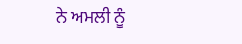ਨੇ ਅਮਲੀ ਨੂੰ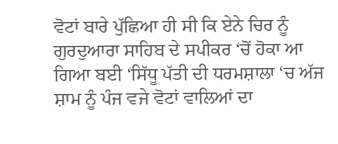ਵੋਟਾਂ ਬਾਰੇ ਪੁੱਛਿਆ ਹੀ ਸੀ ਕਿ ਏਨੇ ਚਿਰ ਨੂੰ ਗੁਰਦੁਆਰਾ ਸਾਹਿਬ ਦੇ ਸਪੀਕਰ ‘ਚੋਂ ਹੋਕਾ ਆ ਗਿਆ ਬਈ ‘ਸਿੱਧੂ ਪੱਤੀ ਦੀ ਧਰਮਸ਼ਾਲਾ ‘ਚ ਅੱਜ ਸ਼ਾਮ ਨੂੰ ਪੰਜ ਵਜੇ ਵੋਟਾਂ ਵਾਲਿਆਂ ਦਾ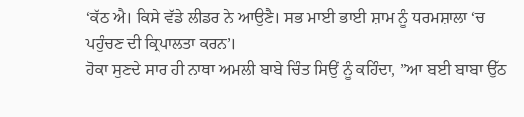‘ਕੱਠ ਐ। ਕਿਸੇ ਵੱਡੇ ਲੀਡਰ ਨੇ ਆਉਣੈ। ਸਭ ਮਾਈ ਭਾਈ ਸ਼ਾਮ ਨੂੰ ਧਰਮਸ਼ਾਲਾ ‘ਚ ਪਹੁੰਚਣ ਦੀ ਕ੍ਰਿਪਾਲਤਾ ਕਰਨ’।
ਹੋਕਾ ਸੁਣਦੇ ਸਾਰ ਹੀ ਨਾਥਾ ਅਮਲੀ ਬਾਬੇ ਚਿੰਤ ਸਿਉਂ ਨੂੰ ਕਹਿੰਦਾ, ”ਆ ਬਈ ਬਾਬਾ ਉੱਠ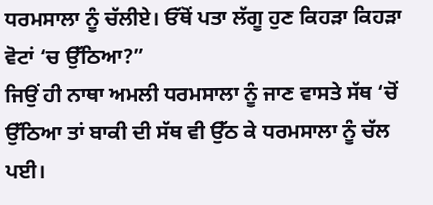ਧਰਮਸਾਲਾ ਨੂੰ ਚੱਲੀਏ। ਓੱਥੋਂ ਪਤਾ ਲੱਗੂ ਹੁਣ ਕਿਹੜਾ ਕਿਹੜਾ ਵੋਟਾਂ ‘ਚ ਉੱਠਿਆ?”
ਜਿਉਂ ਹੀ ਨਾਥਾ ਅਮਲੀ ਧਰਮਸਾਲਾ ਨੂੰ ਜਾਣ ਵਾਸਤੇ ਸੱਥ ‘ਚੋਂ ਉੱਠਿਆ ਤਾਂ ਬਾਕੀ ਦੀ ਸੱਥ ਵੀ ਉੱਠ ਕੇ ਧਰਮਸਾਲਾ ਨੂੰ ਚੱਲ ਪਈ।